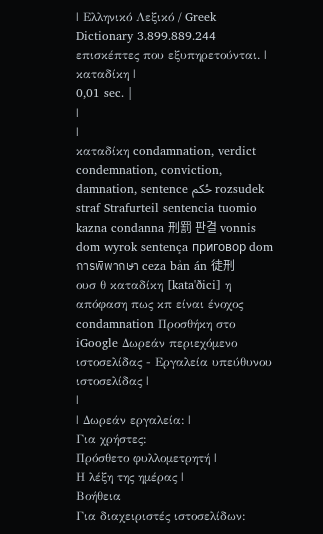| Ελληνικό Λεξικό / Greek Dictionary 3.899.889.244 επισκέπτες που εξυπηρετούνται. |
καταδίκη |
0,01 sec. |
|
|
καταδίκη condamnation, verdict condemnation, conviction, damnation, sentence حُكم rozsudek straf Strafurteil sentencia tuomio kazna condanna 刑罰 판결 vonnis dom wyrok sentença приговор dom การพิพากษา ceza bản án 徒刑
ουσ θ καταδίκη [kata'ðici] η απόφαση πως κπ είναι ένοχος condamnation Προσθήκη στο iGoogle Δωρεάν περιεχόμενο ιστοσελίδας - Εργαλεία υπεύθυνου ιστοσελίδας |
|
| Δωρεάν εργαλεία: |
Για χρήστες:
Πρόσθετο φυλλομετρητή |
Η λέξη της ημέρας |
Βοήθεια
Για διαχειριστές ιστοσελίδων: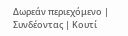Δωρεάν περιεχόμενο | Συνδέοντας | Κουτί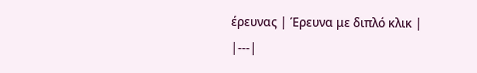έρευνας | Έρευνα με διπλό κλικ |
|---|